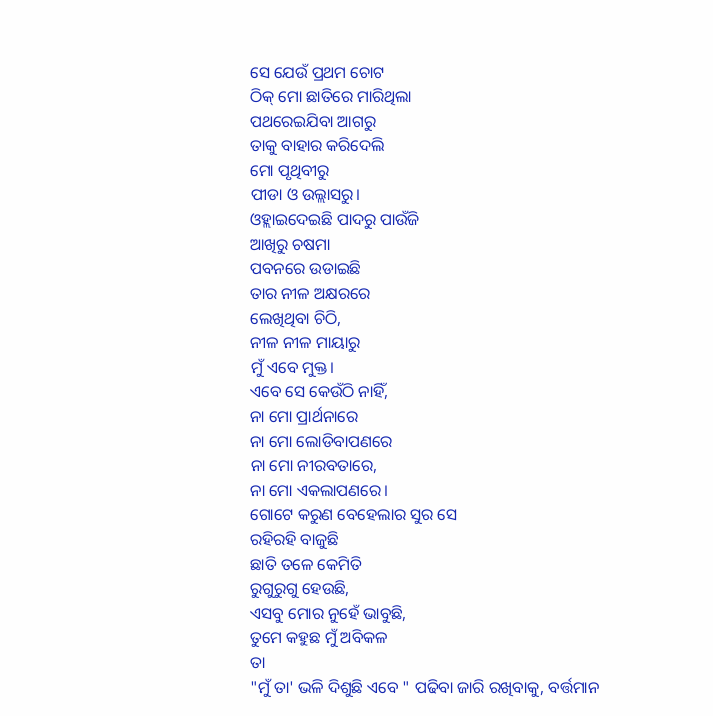ସେ ଯେଉଁ ପ୍ରଥମ ଚୋଟ
ଠିକ୍ ମୋ ଛାତିରେ ମାରିଥିଲା
ପଥରେଇଯିବା ଆଗରୁ
ତାକୁ ବାହାର କରିଦେଲି
ମୋ ପୃଥିବୀରୁ
ପୀଡା ଓ ଉଲ୍ଲାସରୁ।
ଓହ୍ଲାଇଦେଇଛି ପାଦରୁ ପାଉଁଜି
ଆଖିରୁ ଚଷମା
ପବନରେ ଉଡାଇଛି
ତାର ନୀଳ ଅକ୍ଷରରେ
ଲେଖିଥିବା ଚିଠି,
ନୀଳ ନୀଳ ମାୟାରୁ
ମୁଁ ଏବେ ମୁକ୍ତ।
ଏବେ ସେ କେଉଁଠି ନାହିଁ,
ନା ମୋ ପ୍ରାର୍ଥନାରେ
ନା ମୋ ଲୋଡିବାପଣରେ
ନା ମୋ ନୀରବତାରେ,
ନା ମୋ ଏକଲାପଣରେ।
ଗୋଟେ କରୁଣ ବେହେଲାର ସୁର ସେ
ରହିରହି ବାଜୁଛି
ଛାତି ତଳେ କେମିତି
ରୁଗୁରୁଗୁ ହେଉଛି,
ଏସବୁ ମୋର ନୁହେଁ ଭାବୁଛି,
ତୁମେ କହୁଛ ମୁଁ ଅବିକଳ
ତା
"ମୁଁ ତା' ଭଳି ଦିଶୁଛି ଏବେ " ପଢିବା ଜାରି ରଖିବାକୁ, ବର୍ତ୍ତମାନ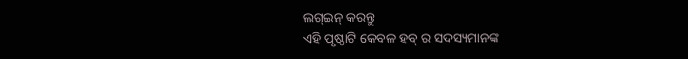ଲଗ୍ଇନ୍ କରନ୍ତୁ
ଏହି ପୃଷ୍ଠାଟି କେବଳ ହବ୍ ର ସଦସ୍ୟମାନଙ୍କ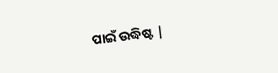ପାଇଁ ଉଦ୍ଧିଷ୍ଟ |